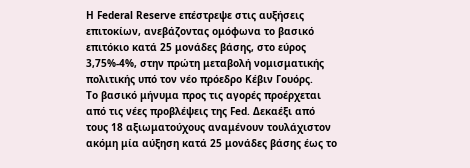Η Federal Reserve επέστρεψε στις αυξήσεις επιτοκίων, ανεβάζοντας ομόφωνα το βασικό επιτόκιο κατά 25 μονάδες βάσης, στο εύρος 3,75%-4%, στην πρώτη μεταβολή νομισματικής πολιτικής υπό τον νέο πρόεδρο Κέβιν Γουόρς.
Το βασικό μήνυμα προς τις αγορές προέρχεται από τις νέες προβλέψεις της Fed. Δεκαέξι από τους 18 αξιωματούχους αναμένουν τουλάχιστον ακόμη μία αύξηση κατά 25 μονάδες βάσης έως το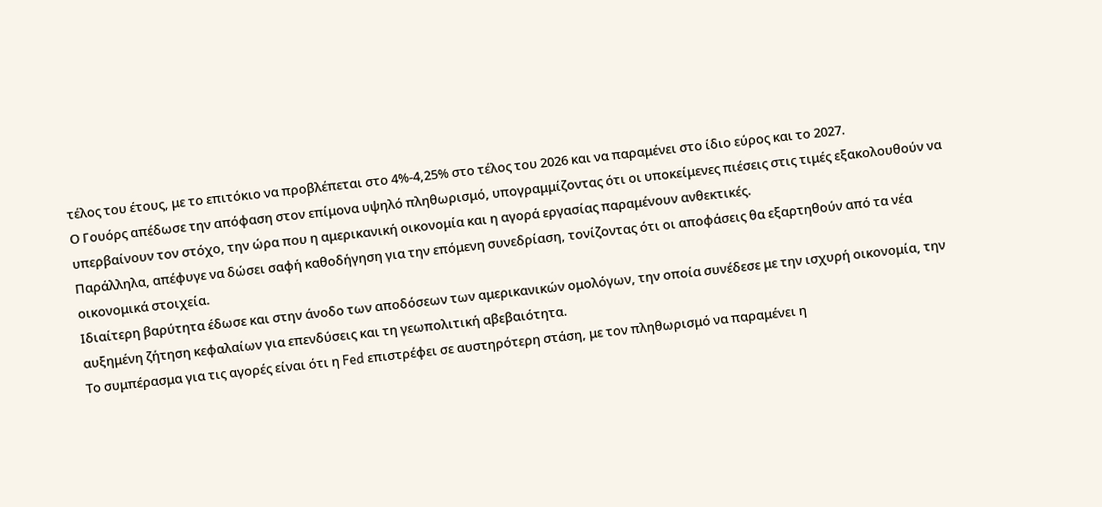τέλος του έτους, με το επιτόκιο να προβλέπεται στο 4%-4,25% στο τέλος του 2026 και να παραμένει στο ίδιο εύρος και το 2027.
Ο Γουόρς απέδωσε την απόφαση στον επίμονα υψηλό πληθωρισμό, υπογραμμίζοντας ότι οι υποκείμενες πιέσεις στις τιμές εξακολουθούν να υπερβαίνουν τον στόχο, την ώρα που η αμερικανική οικονομία και η αγορά εργασίας παραμένουν ανθεκτικές.
Παράλληλα, απέφυγε να δώσει σαφή καθοδήγηση για την επόμενη συνεδρίαση, τονίζοντας ότι οι αποφάσεις θα εξαρτηθούν από τα νέα οικονομικά στοιχεία.
Ιδιαίτερη βαρύτητα έδωσε και στην άνοδο των αποδόσεων των αμερικανικών ομολόγων, την οποία συνέδεσε με την ισχυρή οικονομία, την αυξημένη ζήτηση κεφαλαίων για επενδύσεις και τη γεωπολιτική αβεβαιότητα.
Το συμπέρασμα για τις αγορές είναι ότι η Fed επιστρέφει σε αυστηρότερη στάση, με τον πληθωρισμό να παραμένει η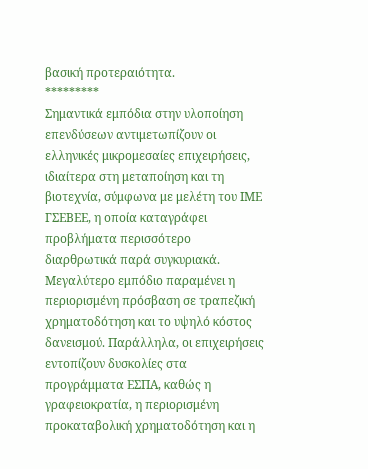βασική προτεραιότητα.
*********
Σημαντικά εμπόδια στην υλοποίηση επενδύσεων αντιμετωπίζουν οι ελληνικές μικρομεσαίες επιχειρήσεις, ιδιαίτερα στη μεταποίηση και τη βιοτεχνία, σύμφωνα με μελέτη του ΙΜΕ ΓΣΕΒΕΕ, η οποία καταγράφει προβλήματα περισσότερο διαρθρωτικά παρά συγκυριακά.
Μεγαλύτερο εμπόδιο παραμένει η περιορισμένη πρόσβαση σε τραπεζική χρηματοδότηση και το υψηλό κόστος δανεισμού. Παράλληλα, οι επιχειρήσεις εντοπίζουν δυσκολίες στα προγράμματα ΕΣΠΑ, καθώς η γραφειοκρατία, η περιορισμένη προκαταβολική χρηματοδότηση και η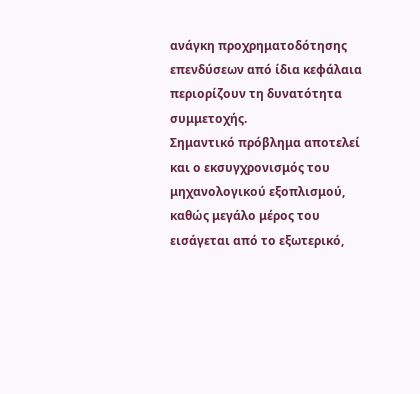ανάγκη προχρηματοδότησης επενδύσεων από ίδια κεφάλαια περιορίζουν τη δυνατότητα συμμετοχής.
Σημαντικό πρόβλημα αποτελεί και ο εκσυγχρονισμός του μηχανολογικού εξοπλισμού, καθώς μεγάλο μέρος του εισάγεται από το εξωτερικό,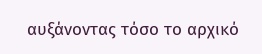αυξάνοντας τόσο το αρχικό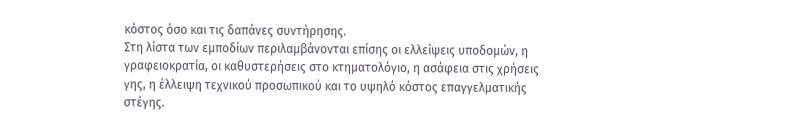κόστος όσο και τις δαπάνες συντήρησης.
Στη λίστα των εμποδίων περιλαμβάνονται επίσης οι ελλείψεις υποδομών, η γραφειοκρατία, οι καθυστερήσεις στο κτηματολόγιο, η ασάφεια στις χρήσεις γης, η έλλειψη τεχνικού προσωπικού και το υψηλό κόστος επαγγελματικής στέγης.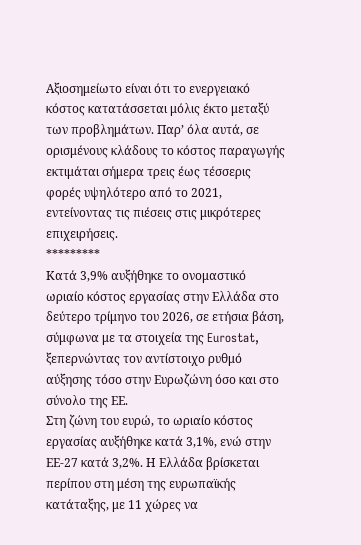Αξιοσημείωτο είναι ότι το ενεργειακό κόστος κατατάσσεται μόλις έκτο μεταξύ των προβλημάτων. Παρ’ όλα αυτά, σε ορισμένους κλάδους το κόστος παραγωγής εκτιμάται σήμερα τρεις έως τέσσερις φορές υψηλότερο από το 2021, εντείνοντας τις πιέσεις στις μικρότερες επιχειρήσεις.
*********
Κατά 3,9% αυξήθηκε το ονομαστικό ωριαίο κόστος εργασίας στην Ελλάδα στο δεύτερο τρίμηνο του 2026, σε ετήσια βάση, σύμφωνα με τα στοιχεία της Eurostat, ξεπερνώντας τον αντίστοιχο ρυθμό αύξησης τόσο στην Ευρωζώνη όσο και στο σύνολο της ΕΕ.
Στη ζώνη του ευρώ, το ωριαίο κόστος εργασίας αυξήθηκε κατά 3,1%, ενώ στην ΕΕ-27 κατά 3,2%. Η Ελλάδα βρίσκεται περίπου στη μέση της ευρωπαϊκής κατάταξης, με 11 χώρες να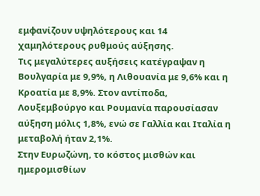εμφανίζουν υψηλότερους και 14 χαμηλότερους ρυθμούς αύξησης.
Τις μεγαλύτερες αυξήσεις κατέγραψαν η Βουλγαρία με 9,9%, η Λιθουανία με 9,6% και η Κροατία με 8,9%. Στον αντίποδα, Λουξεμβούργο και Ρουμανία παρουσίασαν αύξηση μόλις 1,8%, ενώ σε Γαλλία και Ιταλία η μεταβολή ήταν 2,1%.
Στην Ευρωζώνη, το κόστος μισθών και ημερομισθίων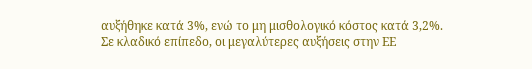αυξήθηκε κατά 3%, ενώ το μη μισθολογικό κόστος κατά 3,2%.
Σε κλαδικό επίπεδο, οι μεγαλύτερες αυξήσεις στην ΕΕ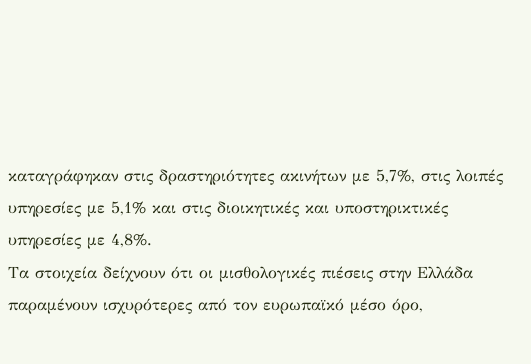καταγράφηκαν στις δραστηριότητες ακινήτων με 5,7%, στις λοιπές υπηρεσίες με 5,1% και στις διοικητικές και υποστηρικτικές υπηρεσίες με 4,8%.
Τα στοιχεία δείχνουν ότι οι μισθολογικές πιέσεις στην Ελλάδα παραμένουν ισχυρότερες από τον ευρωπαϊκό μέσο όρο,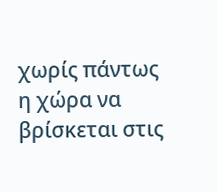χωρίς πάντως η χώρα να βρίσκεται στις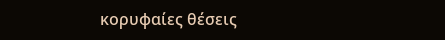κορυφαίες θέσεις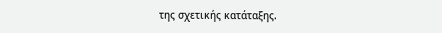της σχετικής κατάταξης.